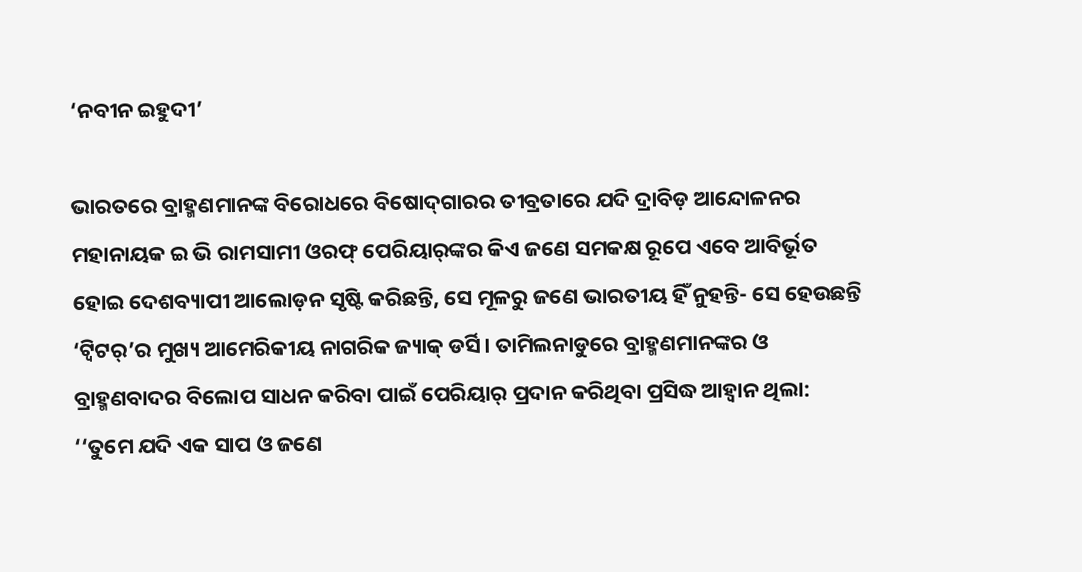‘ନବୀନ ଇହୁଦୀ’

ଭାରତରେ ବ୍ରାହ୍ମଣମାନଙ୍କ ବିରୋଧରେ ବିଷୋଦ୍‌ଗାରର ତୀବ୍ରତାରେ ଯଦି ଦ୍ରାବିଡ଼ ଆନ୍ଦୋଳନର ମହାନାୟକ ଇ ଭି ରାମସାମୀ ଓରଫ୍‌ ପେରିୟାର‌୍‌ଙ୍କର କିଏ ଜଣେ ସମକକ୍ଷ ରୂପେ ଏବେ ଆବିର୍ଭୂତ ହୋଇ ଦେଶବ୍ୟାପୀ ଆଲୋଡ଼ନ ସୃଷ୍ଟି କରିଛନ୍ତି, ସେ ମୂଳରୁ ଜଣେ ଭାରତୀୟ ହିଁ ନୁହନ୍ତି- ସେ ହେଉଛନ୍ତି ‘ଟ୍ବିଟର‌୍‌’ର ମୁଖ୍ୟ ଆମେରିକୀୟ ନାଗରିକ ଜ୍ୟାକ୍‌ ଡର୍ସି। ତାମିଲନାଡୁରେ ବ୍ରାହ୍ମଣମାନଙ୍କର ଓ ବ୍ରାହ୍ମଣବାଦର ବିଲୋପ ସାଧନ କରିବା ପାଇଁ ପେରିୟାର‌୍‌ ପ୍ରଦାନ କରିଥିବା ପ୍ରସିଦ୍ଧ ଆହ୍ବାନ ଥିଲା: ‘‘ତୁମେ ଯଦି ଏକ ସାପ ଓ ଜଣେ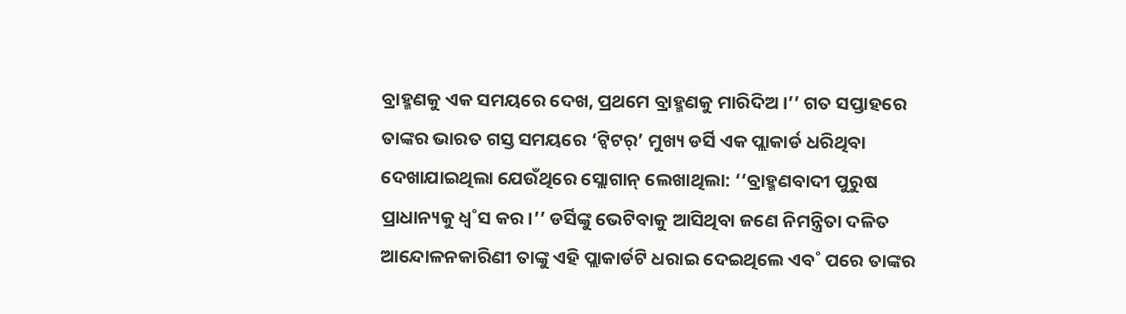ବ୍ରାହ୍ମଣକୁ ଏକ ସମୟରେ ଦେଖ, ପ୍ରଥମେ ବ୍ରାହ୍ମଣକୁ ମାରିଦିଅ।’’ ଗତ ସପ୍ତାହରେ ତାଙ୍କର ଭାରତ ଗସ୍ତ ସମୟରେ ‘ଟ୍ବିଟର‌୍‌’ ମୁଖ୍ୟ ଡର୍ସି ଏକ ପ୍ଲାକାର୍ଡ ଧରିଥିବା ଦେଖାଯାଇଥିଲା ଯେଉଁଥିରେ ସ୍ଲୋଗାନ୍‌ ଲେଖାଥିଲା: ‘‘ବ୍ରାହ୍ମଣବାଦୀ ପୁରୁଷ ପ୍ରାଧାନ୍ୟକୁ ଧ୍ବ˚ସ କର।’’ ଡର୍ସିଙ୍କୁ ଭେଟିବାକୁ ଆସିଥିବା ଜଣେ ନିମନ୍ତ୍ରିତା ଦଳିତ ଆନ୍ଦୋଳନକାରିଣୀ ତାଙ୍କୁ ଏହି ପ୍ଲାକାର୍ଡଟି ଧରାଇ ଦେଇଥିଲେ ଏବ˚ ପରେ ତାଙ୍କର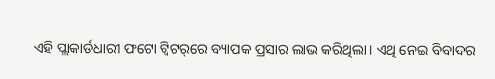ଏହି ପ୍ଲାକାର୍ଡଧାରୀ ଫଟୋ ଟ୍ବିଟର‌୍‌ରେ ବ୍ୟାପକ ପ୍ରସାର ଲାଭ କରିଥିଲା। ଏଥି ନେଇ ବିବାଦର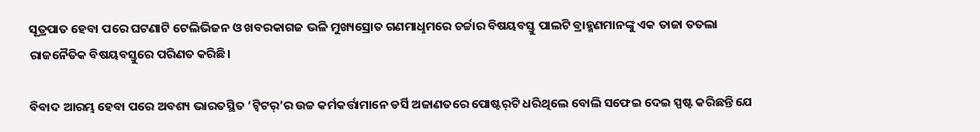ସୂତ୍ରପାତ ହେବା ପରେ ଘଟଣାଟି ଟେଲିଭିଜନ ଓ ଖବରକାଗଜ ଭଳି ମୁଖ୍ୟସ୍ରୋତ ଗଣମାଧୢମରେ ଚର୍ଚ୍ଚାର ବିଷୟବସ୍ତୁ ପାଲଟି ବ୍ରାହ୍ମଣମାନଙ୍କୁ ଏକ ତାଜା ତତଲା ରାଜନୈତିକ ବିଷୟବସ୍ତୁରେ ପରିଣତ କରିଛି।

ବିବାଦ ଆରମ୍ଭ ହେବା ପରେ ଅବଶ୍ୟ ଭାରତସ୍ଥିତ ‘ଟ୍ବିଟର‌୍‌’ର ଉଚ୍ଚ କର୍ମକର୍ତ୍ତାମାନେ ଡର୍ସି ଅଜାଣତରେ ପୋଷ୍ଟର‌୍‌ଟି ଧରିଥିଲେ ବୋଲି ସଫେଇ ଦେଇ ସ୍ପଷ୍ଟ କରିଛନ୍ତି ଯେ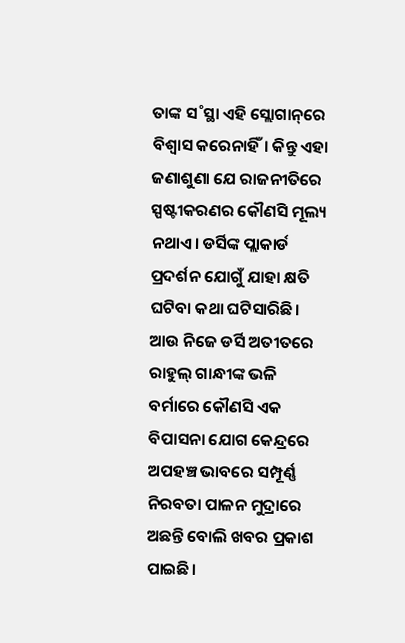ତାଙ୍କ ସ˚ସ୍ଥା ଏହି ସ୍ଲୋଗାନ୍‌ରେ ବିଶ୍ବାସ କରେନାହିଁ। କିନ୍ତୁ ଏହା ଜଣାଶୁଣା ଯେ ରାଜନୀତିରେ ସ୍ପଷ୍ଟୀକରଣର କୌଣସି ମୂଲ୍ୟ ନଥାଏ। ଡର୍ସିଙ୍କ ପ୍ଲାକାର୍ଡ ପ୍ରଦର୍ଶନ ଯୋଗୁଁ ଯାହା କ୍ଷତି ଘଟିବା କଥା ଘଟିସାରିଛି। ଆଉ ନିଜେ ଡର୍ସି ଅତୀତରେ ରାହୁଲ୍‌ ଗାନ୍ଧୀଙ୍କ ଭଳି ବର୍ମାରେ କୌଣସି ଏକ ବିପାସନା ଯୋଗ କେନ୍ଦ୍ରରେ ଅପହଞ୍ଚ ଭାବରେ ସମ୍ପୂର୍ଣ୍ଣ ନିରବତା ପାଳନ ମୁଦ୍ରାରେ ଅଛନ୍ତି ବୋଲି ଖବର ପ୍ରକାଶ ପାଇଛି।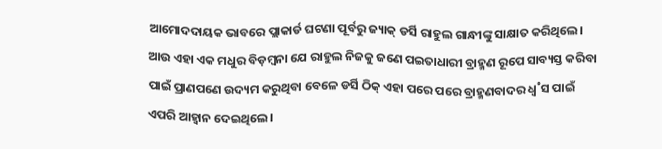ଆମୋଦଦାୟକ ଭାବରେ ପ୍ଲାକାର୍ଡ ଘଟଣା ପୂର୍ବରୁ ଜ୍ୟାକ୍‌ ଡର୍ସି ରାହୁଲ ଗାନ୍ଧୀଙ୍କୁ ସାକ୍ଷାତ କରିଥିଲେ। ଆଉ ଏହା ଏକ ମଧୁର ବିଡ଼ମ୍ବନା ଯେ ରାହୁଲ ନିଜକୁ ଜଣେ ପଇତାଧାରୀ ବ୍ରାହ୍ମଣ ରୂପେ ସାବ୍ୟସ୍ତ କରିବା ପାଇଁ ପ୍ରାଣପଣେ ଉଦ୍ୟମ କରୁଥିବା ବେଳେ ଡର୍ସି ଠିକ୍‌ ଏହା ପରେ ପରେ ବ୍ରାହ୍ମଣବାଦର ଧ୍ବ˚ସ ପାଇଁ ଏପରି ଆହ୍ବାନ ଦେଇଥିଲେ।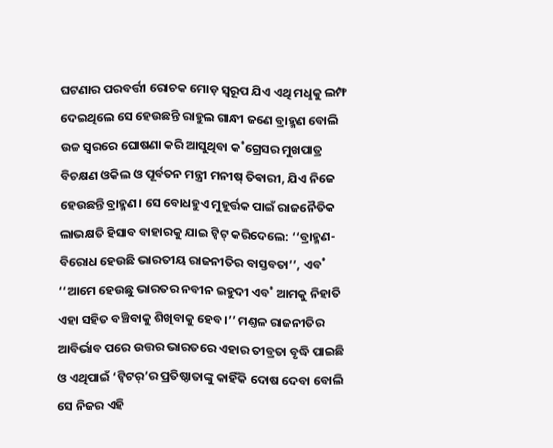ଘଟଣାର ପରବର୍ତ୍ତୀ ରୋଚକ ମୋଡ଼ ସ୍ବରୂପ ଯିଏ ଏଥି ମଧୢକୁ ଲମ୍ଫ ଦେଇଥିଲେ ସେ ହେଉଛନ୍ତି ରାହୁଲ ଗାନ୍ଧୀ ଜଣେ ବ୍ରାହ୍ମଣ ବୋଲି ଉଚ୍ଚ ସ୍ବରରେ ଘୋଷଣା କରି ଆସୁଥିବା କ˚ଗ୍ରେସର ମୁଖପାତ୍ର ବିଚକ୍ଷଣ ଓକିଲ ଓ ପୂର୍ବତନ ମନ୍ତ୍ରୀ ମନୀଷ୍‌ ତିଵାରୀ, ଯିଏ ନିଜେ ହେଉଛନ୍ତି ବ୍ରାହ୍ମଣ। ସେ ବୋଧହୁଏ ମୁହୂର୍ତ୍ତକ ପାଇଁ ରାଜନୈତିକ ଲାଭକ୍ଷତି ହିସାବ ବାହାରକୁ ଯାଇ ଟ୍ବିଟ୍‌ କରିଦେଲେ: ‘‘ବ୍ରାହ୍ମଣ-ବିରୋଧ ହେଉଛି ଭାରତୀୟ ରାଜନୀତିର ବାସ୍ତବତା’’, ଏବ˚ ‘‘ଆମେ ହେଉଛୁ ଭାରତର ନବୀନ ଇହୁଦୀ ଏବ˚ ଆମକୁ ନିହାତି ଏହା ସହିତ ବଞ୍ଚିବାକୁ ଶିଖିବାକୁ ହେବ।’’ ମଣ୍ତଳ ରାଜନୀତିର ଆବିର୍ଭାବ ପରେ ଉତ୍ତର ଭାରତରେ ଏହାର ତୀବ୍ରତା ବୃଦ୍ଧି ପାଇଛି ଓ ଏଥିପାଇଁ ‘ଟ୍ବିଟର‌୍‌’ର ପ୍ରତିଷ୍ଠାତାଙ୍କୁ କାହିଁକି ଦୋଷ ଦେବା ବୋଲି ସେ ନିଜର ଏହି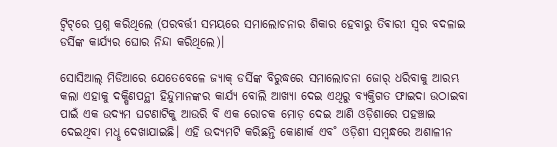ଟ୍ବିଟ୍‌ରେ ପ୍ରଶ୍ନ କରିଥିଲେ (ପରବର୍ତ୍ତୀ ସମୟରେ ସମାଲୋଚନାର ଶିକାର ହେବାରୁ ତିଵାରୀ ସ୍ବର ବଦଳାଇ ଡର୍ସିଙ୍କ କାର୍ଯ୍ୟର ଘୋର ନିନ୍ଦା କରିଥିଲେ)।

ସୋସିଆଲ୍‌ ମିଡିଆରେ ଯେତେବେଳେ ଜ୍ୟାକ୍‌ ଡର୍ସିଙ୍କ ବିରୁଦ୍ଧରେ ସମାଲୋଚନା ଜୋର‌୍‌ ଧରିବାକୁ ଆରମ୍ଭ କଲା ଏହାକୁ ଦକ୍ଷିଣପନ୍ଥୀ ହିନ୍ଦୁମାନଙ୍କର କାର୍ଯ୍ୟ ବୋଲି ଆଖ୍ୟା ଦେଇ ଏଥିରୁ ବ୍ୟକ୍ତିଗତ ଫାଇଦା ଉଠାଇବା ପାଇଁ ଏକ ଉଦ୍ୟମ ଘଟଣାଟିକୁ ଆଉରି ବି ଏକ ରୋଚକ ମୋଡ଼ ଦେଇ ଆଣି ଓଡ଼ିଶାରେ ପହଞ୍ଚାଇ ଦେଇଥିବା ମଧୢ ଦେଖାଯାଇଛି। ଏହି ଉଦ୍ୟମଟି କରିଛନ୍ତି କୋଣାର୍କ ଏବ˚ ଓଡ଼ିଶୀ ସମ୍ବନ୍ଧରେ ଅଶାଳୀନ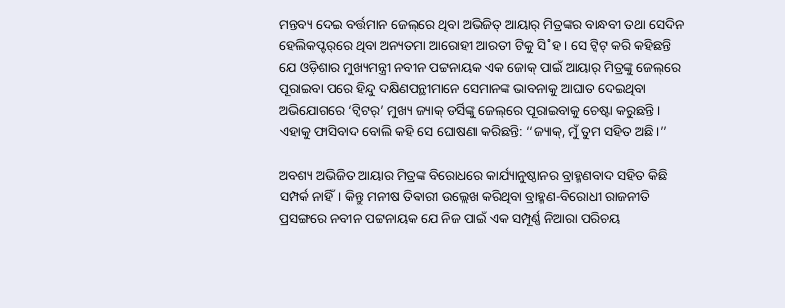ମନ୍ତବ୍ୟ ଦେଇ ବର୍ତ୍ତମାନ ଜେଲ୍‌ରେ ଥିବା ଅଭିଜିତ୍‌ ଆୟାର‌୍‌ ମିତ୍ରଙ୍କର ବାନ୍ଧବୀ ତଥା ସେଦିନ ହେଲିକପ୍ଟର‌୍‌ରେ ଥିବା ଅନ୍ୟତମା ଆରୋହୀ ଆରତୀ ଟିକୁ ସି˚ହ। ସେ ଟ୍ବିଟ୍‌ କରି କହିଛନ୍ତି ଯେ ଓଡ଼ିଶାର ମୁଖ୍ୟମନ୍ତ୍ରୀ ନବୀନ ପଟ୍ଟନାୟକ ଏକ ଜୋକ୍‌ ପାଇଁ ଆୟାର‌୍‌ ମିତ୍ରଙ୍କୁ ଜେଲ୍‌ରେ ପୂରାଇବା ପରେ ହିନ୍ଦୁ ଦକ୍ଷିଣପନ୍ଥୀମାନେ ସେମାନଙ୍କ ଭାବନାକୁ ଆଘାତ ଦେଇଥିବା ଅଭିଯୋଗରେ ‘ଟ୍ବିଟର‌୍‌’ ମୁଖ୍ୟ ଜ୍ୟାକ୍‌ ଡର୍ସିଙ୍କୁ ଜେଲ୍‌ରେ ପୂରାଇବାକୁ ଚେଷ୍ଟା କରୁଛନ୍ତି। ଏହାକୁ ଫାସିବାଦ ବୋଲି କହି ସେ ଘୋଷଣା କରିଛନ୍ତି: ‘‘ଜ୍ୟାକ୍‌, ମୁଁ ତୁମ ସହିତ ଅଛି।’’

ଅବଶ୍ୟ ଅଭିଜିତ ଆୟାର ମିତ୍ରଙ୍କ ବିରୋଧରେ କାର୍ଯ୍ୟାନୁଷ୍ଠାନର ବ୍ରାହ୍ମଣବାଦ ସହିତ କିଛି ସମ୍ପର୍କ ନାହିଁ। କିନ୍ତୁ ମନୀଷ ତିଵାରୀ ଉଲ୍ଲେଖ କରିଥିବା ବ୍ରାହ୍ମଣ-ବିରୋଧୀ ରାଜନୀତି ପ୍ରସଙ୍ଗରେ ନବୀନ ପଟ୍ଟନାୟକ ଯେ ନିଜ ପାଇଁ ଏକ ସମ୍ପୂର୍ଣ୍ଣ ନିଆରା ପରିଚୟ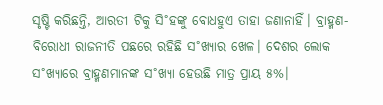ସୃଷ୍ଟି କରିଛନ୍ତି, ଆରତୀ ଟିକୁ ସି˚ହଙ୍କୁ ବୋଧହୁଏ ତାହା ଜଣାନାହିଁ। ବ୍ରାହ୍ମଣ-ବିରୋଧୀ ରାଜନୀତି ପଛରେ ରହିଛି ସ˚ଖ୍ୟାର ଖେଳ। ଦେଶର ଲୋକ ସ˚ଖ୍ୟାରେ ବ୍ରାହ୍ମଣମାନଙ୍କ ସ˚ଖ୍ୟା ହେଉଛି ମାତ୍ର ପ୍ରାୟ ୫%।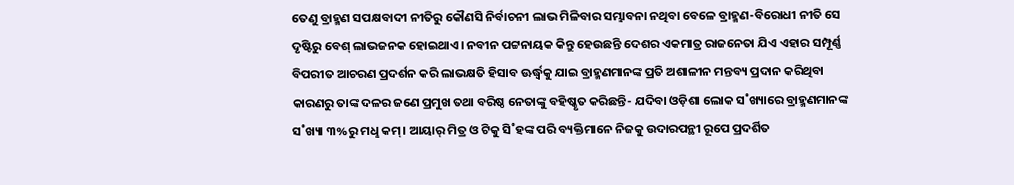ତେଣୁ ବ୍ରାହ୍ମଣ ସପକ୍ଷବାଦୀ ନୀତିରୁ କୌଣସି ନିର୍ବାଚନୀ ଲାଭ ମିଳିବାର ସମ୍ଭାବନା ନଥିବା ବେଳେ ବ୍ରାହ୍ମଣ-ବିରୋଧୀ ନୀତି ସେ ଦୃଷ୍ଟିରୁ ବେଶ୍‌ ଲାଭଜନକ ହୋଇଥାଏ। ନବୀନ ପଟ୍ଟନାୟକ କିନ୍ତୁ ହେଉଛନ୍ତି ଦେଶର ଏକମାତ୍ର ରାଜନେତା ଯିଏ ଏହାର ସମ୍ପୂର୍ଣ୍ଣ ବିପରୀତ ଆଚରଣ ପ୍ରଦର୍ଶନ କରି ଲାଭକ୍ଷତି ହିସାବ ଊର୍ଦ୍ଧ୍ବକୁ ଯାଇ ବ୍ରାହ୍ମଣମାନଙ୍କ ପ୍ରତି ଅଶାଳୀନ ମନ୍ତବ୍ୟ ପ୍ରଦାନ କରିଥିବା କାରଣରୁ ତାଙ୍କ ଦଳର ଜଣେ ପ୍ରମୁଖ ତଥା ବରିଷ୍ଠ ନେତାଙ୍କୁ ବହିଷ୍କୃତ କରିଛନ୍ତି- ଯଦିବା ଓଡ଼ିଶା ଲୋକ ସ˚ଖ୍ୟାରେ ବ୍ରାହ୍ମଣମାନଙ୍କ ସ˚ଖ୍ୟା ୩%ରୁ ମଧୢ କମ୍‌। ଆୟାର‌୍‌ ମିତ୍ର ଓ ଟିକୁ ସି˚ହଙ୍କ ପରି ବ୍ୟକ୍ତିମାନେ ନିଜକୁ ଉଦାରପନ୍ଥୀ ରୂପେ ପ୍ରଦର୍ଶିତ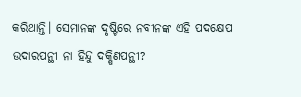କରିଥାନ୍ତି। ସେମାନଙ୍କ ଦୃଷ୍ଟିରେ ନବୀନଙ୍କ ଏହି ପଦକ୍ଷେପ ଉଦାରପନ୍ଥୀ ନା ହିନ୍ଦୁ ଦକ୍ଷିଣପନ୍ଥୀ?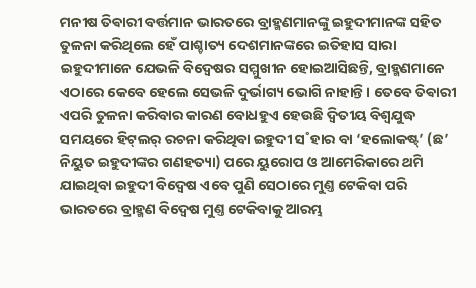ମନୀଷ ତିଵାରୀ ବର୍ତ୍ତମାନ ଭାରତରେ ବ୍ରାହ୍ମଣମାନଙ୍କୁ ଇହୁଦୀମାନଙ୍କ ସହିତ ତୁଳନା କରିଥିଲେ ହେଁ ପାଶ୍ଚାତ୍ୟ ଦେଶମାନଙ୍କରେ ଇତିହାସ ସାରା ଇହୁଦୀମାନେ ଯେଭଳି ବିଦ୍ବେଷର ସମ୍ମୁଖୀନ ହୋଇଆସିଛନ୍ତି, ବ୍ରାହ୍ମଣମାନେ ଏଠାରେ କେବେ ହେଲେ ସେଭଳି ଦୁର୍ଭାଗ୍ୟ ଭୋଗି ନାହାନ୍ତି। ତେବେ ତିଵାରୀ ଏପରି ତୁଳନା କରିବାର କାରଣ ବୋଧହୁଏ ହେଉଛି ଦ୍ବିତୀୟ ବିଶ୍ବଯୁଦ୍ଧ ସମୟରେ ହିଟ୍‌ଲର‌୍‌ ରଚନା କରିଥିବା ଇହୁଦୀ ସ˚ହାର ବା ‘ହଲୋକଷ୍ଟ୍’ (ଛ’ ନିୟୁତ ଇହୁଦୀଙ୍କର ଗଣହତ୍ୟା) ପରେ ୟୁରୋପ ଓ ଆମେରିକାରେ ଥମି ଯାଇଥିବା ଇହୁଦୀ ବିଦ୍ବେଷ ଏବେ ପୁଣି ସେଠାରେ ମୁଣ୍ତ ଟେକିବା ପରି ଭାରତରେ ବ୍ରାହ୍ମଣ ବିଦ୍ବେଷ ମୁଣ୍ତ ଟେକିବାକୁ ଆରମ୍ଭ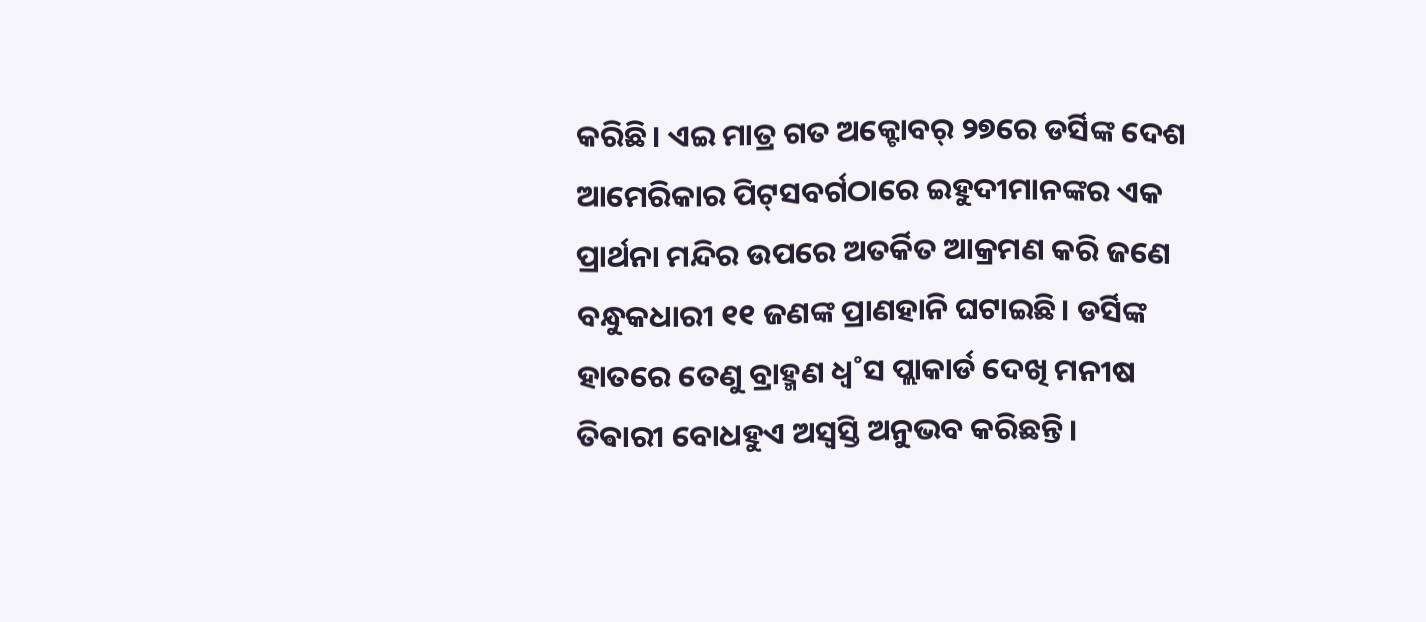କରିଛି। ଏଇ ମାତ୍ର ଗତ ଅକ୍ଟୋବର‌୍‌ ୨୭ରେ ଡର୍ସିଙ୍କ ଦେଶ ଆମେରିକାର ପିଟ୍‌ସବର୍ଗଠାରେ ଇହୁଦୀମାନଙ୍କର ଏକ ପ୍ରାର୍ଥନା ମନ୍ଦିର ଉପରେ ଅତର୍କିତ ଆକ୍ରମଣ କରି ଜଣେ ବନ୍ଧୁକଧାରୀ ୧୧ ଜଣଙ୍କ ପ୍ରାଣହାନି ଘଟାଇଛି। ଡର୍ସିଙ୍କ ହାତରେ ତେଣୁ ବ୍ରାହ୍ମଣ ଧ୍ବ˚ସ ପ୍ଲାକାର୍ଡ ଦେଖି ମନୀଷ ତିଵାରୀ ବୋଧହୁଏ ଅସ୍ବସ୍ତି ଅନୁଭବ କରିଛନ୍ତି।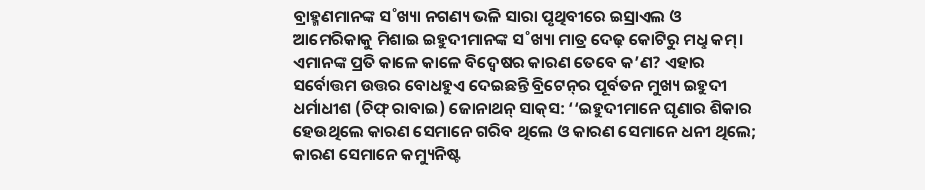ବ୍ରାହ୍ମଣମାନଙ୍କ ସ˚ଖ୍ୟା ନଗଣ୍ୟ ଭଳି ସାରା ପୃଥିବୀରେ ଇସ୍ରାଏଲ ଓ ଆମେରିକାକୁ ମିଶାଇ ଇହୁଦୀମାନଙ୍କ ସ˚ଖ୍ୟା ମାତ୍ର ଦେଢ଼ କୋଟିରୁ ମଧୢ କମ୍‌। ଏମାନଙ୍କ ପ୍ରତି କାଳେ କାଳେ ବିଦ୍ବେଷର କାରଣ ତେବେ କ’ଣ? ଏହାର ସର୍ବୋତ୍ତମ ଉତ୍ତର ବୋଧହୁଏ ଦେଇଛନ୍ତି ବ୍ରିଟେନ୍‌ର ପୂର୍ବତନ ମୁଖ୍ୟ ଇହୁଦୀ ଧର୍ମାଧୀଶ (ଚିଫ୍‌ ରାବାଇ) ଜୋନାଥନ୍‌ ସାକ୍‌ସ: ‘‘ଇହୁଦୀମାନେ ଘୃଣାର ଶିକାର ହେଉଥିଲେ କାରଣ ସେମାନେ ଗରିବ ଥିଲେ ଓ କାରଣ ସେମାନେ ଧନୀ ଥିଲେ; କାରଣ ସେମାନେ କମ୍ୟୁନିଷ୍ଟ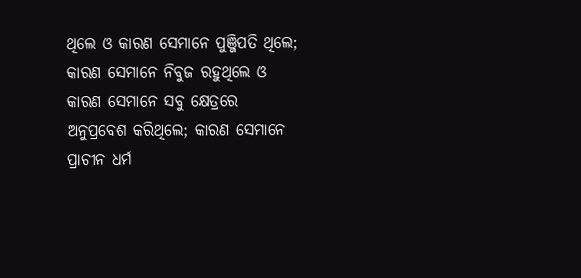ଥିଲେ ଓ କାରଣ ସେମାନେ ପୁଞ୍ଜିପତି ଥିଲେ; କାରଣ ସେମାନେ ନିବୁଜ ରହୁଥିଲେ ଓ କାରଣ ସେମାନେ ସବୁ କ୍ଷେତ୍ରରେ ଅନୁପ୍ରବେଶ କରିଥିଲେ; କାରଣ ସେମାନେ ପ୍ରାଚୀନ ଧର୍ମ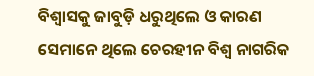ବିଶ୍ବାସକୁ ଜାବୁଡ଼ି ଧରୁଥିଲେ ଓ କାରଣ ସେମାନେ ଥିଲେ ଚେରହୀନ ବିଶ୍ବ ନାଗରିକ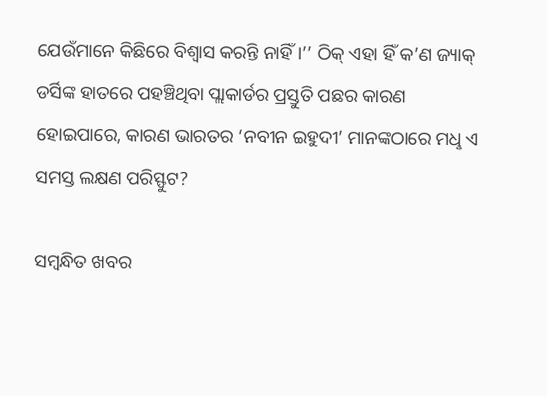ଯେଉଁମାନେ କିଛିରେ ବିଶ୍ବାସ କରନ୍ତି ନାହିଁ।’’ ଠିକ୍‌ ଏହା ହିଁ କ’ଣ ଜ୍ୟାକ୍‌ ଡର୍ସିଙ୍କ ହାତରେ ପହଞ୍ଚିଥିବା ପ୍ଲାକାର୍ଡର ପ୍ରସ୍ତୁତି ପଛର କାରଣ ହୋଇପାରେ, କାରଣ ଭାରତର ‘ନବୀନ ଇହୁଦୀ’ ମାନଙ୍କଠାରେ ମଧୢ ଏ ସମସ୍ତ ଲକ୍ଷଣ ପରିସ୍ଫୁଟ?

ସମ୍ବନ୍ଧିତ ଖବର